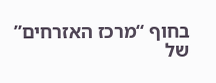בחוף “מרכז האזרחים” של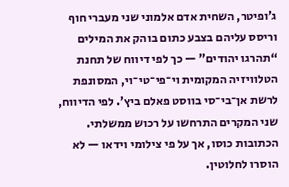ג’ופיטר, השחית אדם אלמוני שני מעברי חוף וריסס עליהם בצבע כתום בוהק את המילים “תהרגו יהודים” — כך לפי דיווח של תחנת הטלוויזיה המקומית וי־פי־טי־וי, המסונפת לרשת אן־בי־סי בווסט פאלם ביץ’. לפי הדיווח, שני המקרים התרחשו על רכוש ממשלתי. הכתובות כוסו, אך על פי צילומי וידאו — לא הוסרו לחלוטין.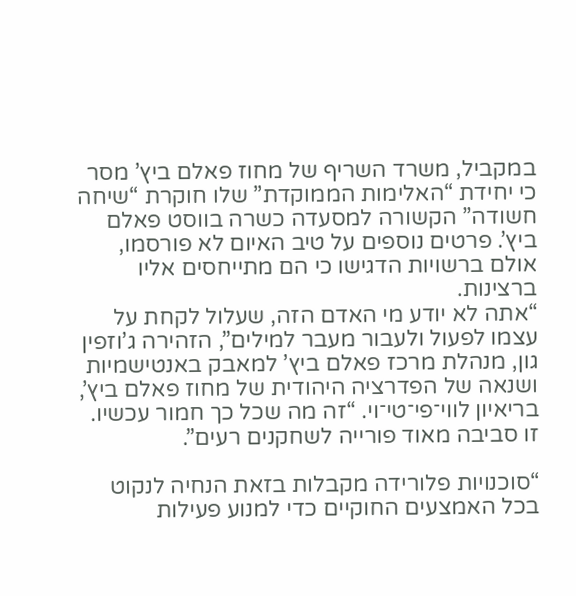במקביל, משרד השריף של מחוז פאלם ביץ’ מסר כי יחידת “האלימות הממוקדת” שלו חוקרת “שיחה חשודה” הקשורה למסעדה כשרה בווסט פאלם ביץ’. פרטים נוספים על טיב האיום לא פורסמו, אולם ברשויות הדגישו כי הם מתייחסים אליו ברצינות.
“אתה לא יודע מי האדם הזה, שעלול לקחת על עצמו לפעול ולעבור מעבר למילים”, הזהירה ג’וזפין גון, מנהלת מרכז פאלם ביץ’ למאבק באנטישמיות ושנאה של הפדרציה היהודית של מחוז פאלם ביץ’, בריאיון לווי־פי־טי־וי. “זה מה שכל כך חמור עכשיו. זו סביבה מאוד פורייה לשחקנים רעים”.

“סוכנויות פלורידה מקבלות בזאת הנחיה לנקוט בכל האמצעים החוקיים כדי למנוע פעילות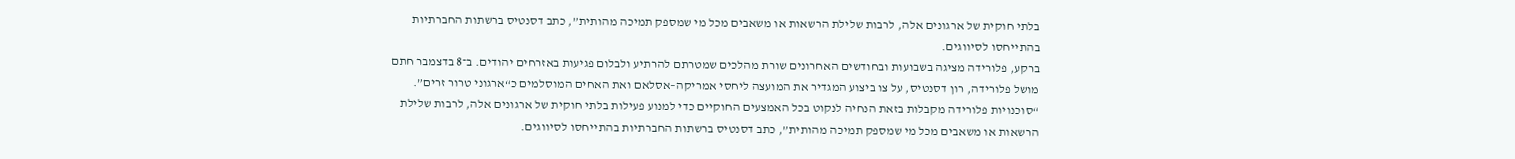בלתי חוקית של ארגונים אלה, לרבות שלילת הרשאות או משאבים מכל מי שמספק תמיכה מהותית”, כתב דסנטיס ברשתות החברתיות בהתייחסו לסיווגים.
ברקע, פלורידה מציגה בשבועות ובחודשים האחרונים שורת מהלכים שמטרתם להרתיע ולבלום פגיעות באזרחים יהודים. ב־8 בדצמבר חתם מושל פלורידה, רון דסנטיס, על צו ביצוע המגדיר את המועצה ליחסי אמריקה–אסלאם ואת האחים המוסלמים כ“ארגוני טרור זרים”.
“סוכנויות פלורידה מקבלות בזאת הנחיה לנקוט בכל האמצעים החוקיים כדי למנוע פעילות בלתי חוקית של ארגונים אלה, לרבות שלילת הרשאות או משאבים מכל מי שמספק תמיכה מהותית”, כתב דסנטיס ברשתות החברתיות בהתייחסו לסיווגים.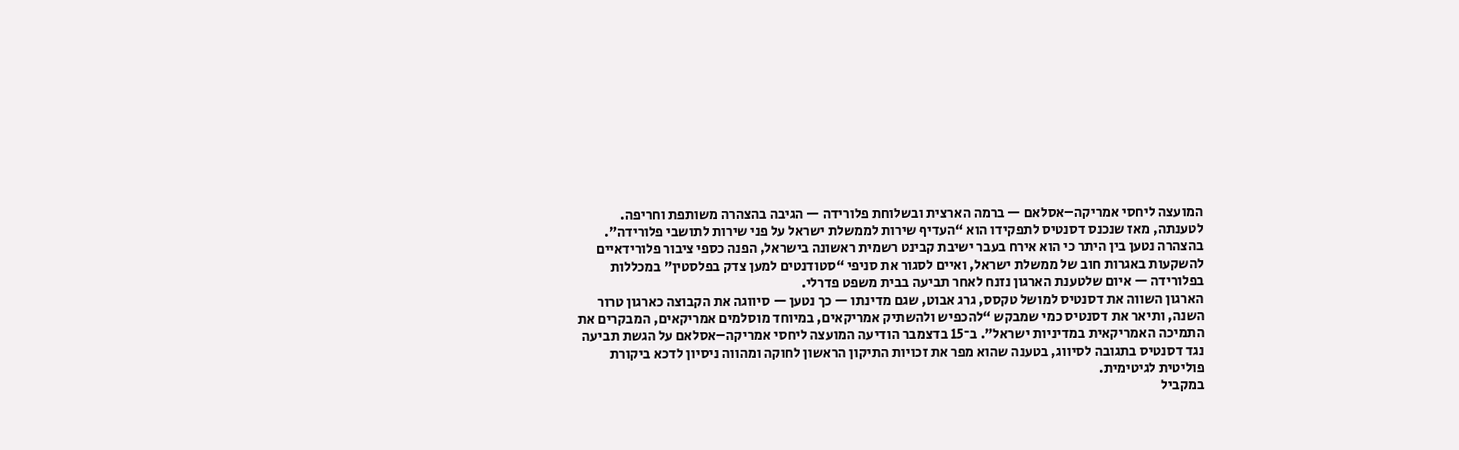המועצה ליחסי אמריקה–אסלאם — ברמה הארצית ובשלוחת פלורידה — הגיבה בהצהרה משותפת וחריפה. לטענתה, מאז שנכנס דסנטיס לתפקידו הוא “העדיף שירות לממשלת ישראל על פני שירות לתושבי פלורידה”. בהצהרה נטען בין היתר כי הוא אירח בעבר ישיבת קבינט רשמית ראשונה בישראל, הפנה כספי ציבור פלורידאיים להשקעות באגרות חוב של ממשלת ישראל, ואיים לסגור את סניפי “סטודנטים למען צדק בפלסטין” במכללות בפלורידה — איום שלטענת הארגון נזנח לאחר תביעה בבית משפט פדרלי.
הארגון השווה את דסנטיס למושל טקסס, גרג אבוט, שגם מדינתו — כך נטען — סיווגה את הקבוצה כארגון טרור השנה, ותיאר את דסנטיס כמי שמבקש “להכפיש ולהשתיק אמריקאים, במיוחד מוסלמים אמריקאים, המבקרים את התמיכה האמריקאית במדיניות ישראל”. ב־15 בדצמבר הודיעה המועצה ליחסי אמריקה–אסלאם על הגשת תביעה נגד דסנטיס בתגובה לסיווג, בטענה שהוא מפר את זכויות התיקון הראשון לחוקה ומהווה ניסיון לדכא ביקורת פוליטית לגיטימית.
במקביל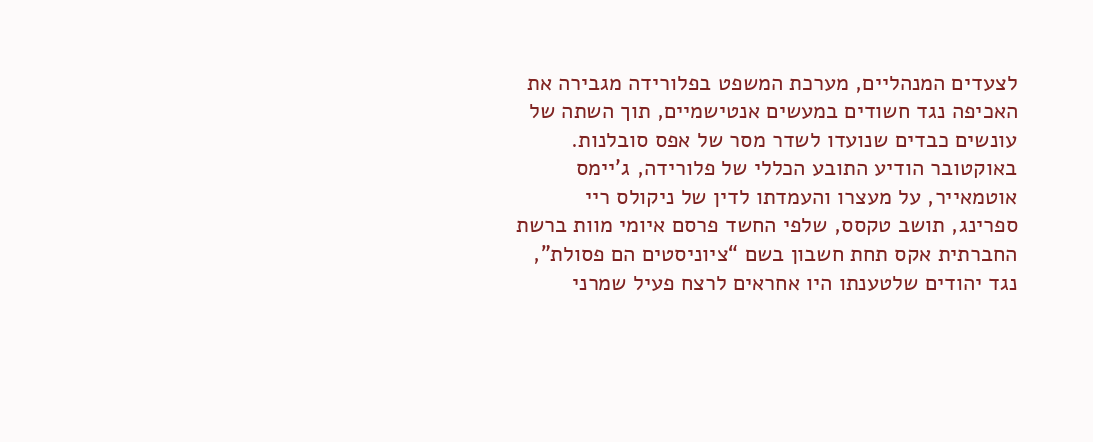לצעדים המנהליים, מערכת המשפט בפלורידה מגבירה את האכיפה נגד חשודים במעשים אנטישמיים, תוך השתה של עונשים כבדים שנועדו לשדר מסר של אפס סובלנות. באוקטובר הודיע התובע הכללי של פלורידה, ג’יימס אוטמאייר, על מעצרו והעמדתו לדין של ניקולס ריי ספרינג, תושב טקסס, שלפי החשד פרסם איומי מוות ברשת החברתית אקס תחת חשבון בשם “ציוניסטים הם פסולת”, נגד יהודים שלטענתו היו אחראים לרצח פעיל שמרני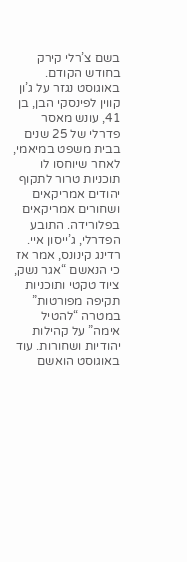בשם צ’רלי קירק בחודש הקודם.
באוגוסט נגזר על ג’ון קווין לפינסקי הבן, בן 41, עונש מאסר פדרלי של 25 שנים בבית משפט במיאמי, לאחר שיוחסו לו תוכניות טרור לתקוף יהודים אמריקאים ושחורים אמריקאים בפלורידה. התובע הפדרלי, ג’ייסון איי. רדינג קינונס, אמר אז כי הנאשם “אגר נשק, ציוד טקטי ותוכניות תקיפה מפורטות” במטרה “להטיל אימה” על קהילות יהודיות ושחורות. עוד באוגוסט הואשם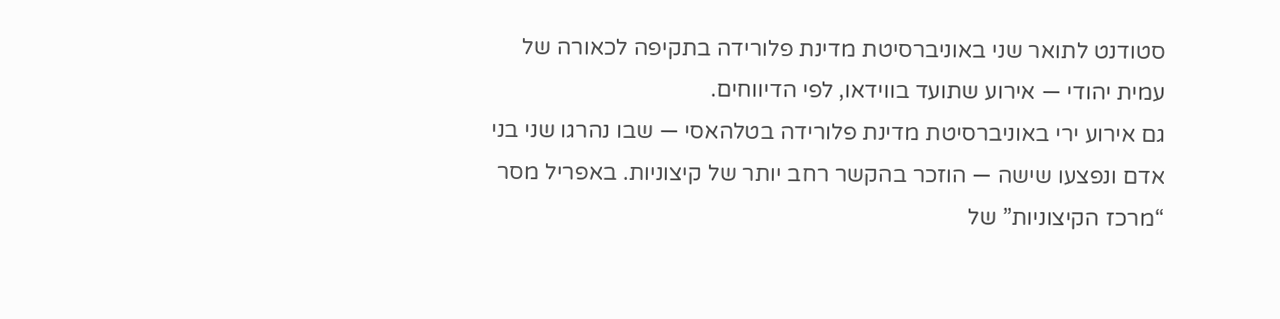סטודנט לתואר שני באוניברסיטת מדינת פלורידה בתקיפה לכאורה של עמית יהודי — אירוע שתועד בווידאו, לפי הדיווחים.
גם אירוע ירי באוניברסיטת מדינת פלורידה בטלהאסי — שבו נהרגו שני בני אדם ונפצעו שישה — הוזכר בהקשר רחב יותר של קיצוניות. באפריל מסר “מרכז הקיצוניות” של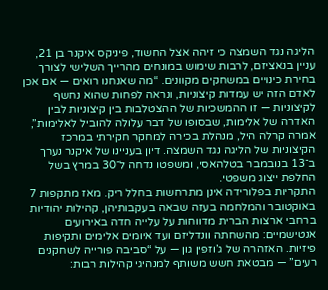הליגה נגד השמצה כי זיהה אצל החשוד, פיניקס איקנר בן 21, עניין בנאציזם, לרבות שימוש במונחים מהרייך השלישי לצורך בחירת כינויים במשחקים מקוונים. “מה שאנחנו רואים — אם אכן לאדם הזה יש עמדות קיצוניות, ונראה לפחות שהוא נחשף לקיצוניות — זו ההמשכיות של ההצטלבות בין קיצוניות לבין האדרה של אלימות, שבסופו של דבר עלולה להוביל לאלימות”, אמרה קרלה היל, מנהלת בכירה למחקר חקירתי במרכז הקיצוניות של הליגה נגד השמצה. דיון בעניינו של איקנר נערך ב־13 בנובמבר בטלהאסי, ומשפטו נדחה ל־30 במרץ בשל החלפת ייצוג משפטי.
התקריות בפלורידה אינן מתרחשות בחלל ריק. מאז מתקפות 7 באוקטובר והמלחמה בעזה שבאה בעקבותיהן, קהילות יהודיות ברחבי ארצות הברית מדווחות על עלייה חדה באירועים אנטישמיים: מהשחתה וונדליזם ועד איומים אלימים ותקיפות פיזיות. האזהרה של ג’וזפין גון — על “סביבה פורייה לשחקנים רעים” — מבטאת חשש משותף למנהיגי קהילות רבות: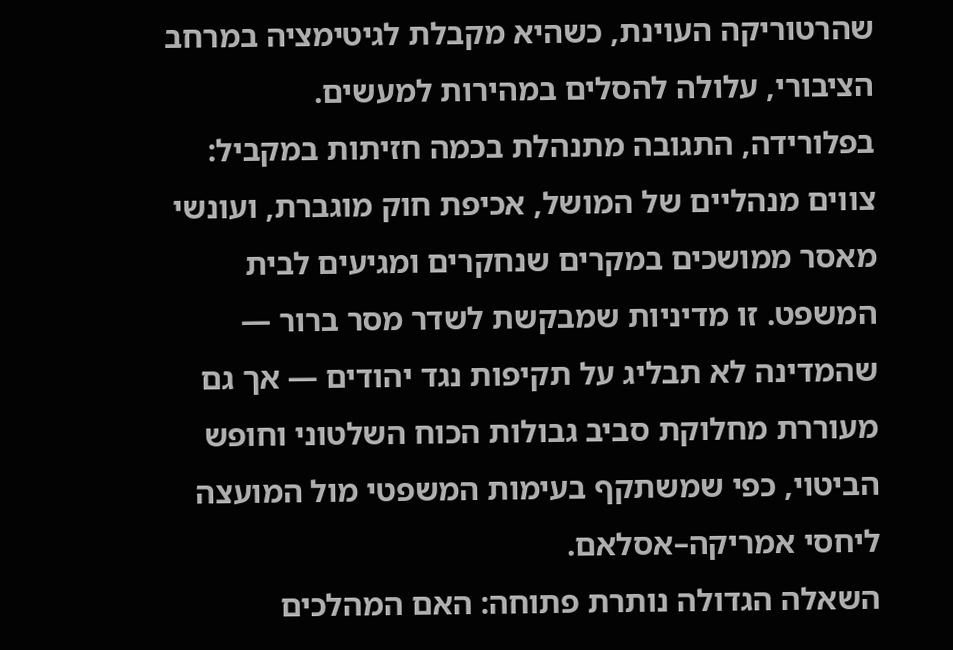שהרטוריקה העוינת, כשהיא מקבלת לגיטימציה במרחב הציבורי, עלולה להסלים במהירות למעשים.
בפלורידה, התגובה מתנהלת בכמה חזיתות במקביל: צווים מנהליים של המושל, אכיפת חוק מוגברת, ועונשי מאסר ממושכים במקרים שנחקרים ומגיעים לבית המשפט. זו מדיניות שמבקשת לשדר מסר ברור — שהמדינה לא תבליג על תקיפות נגד יהודים — אך גם מעוררת מחלוקת סביב גבולות הכוח השלטוני וחופש הביטוי, כפי שמשתקף בעימות המשפטי מול המועצה ליחסי אמריקה–אסלאם.
השאלה הגדולה נותרת פתוחה: האם המהלכים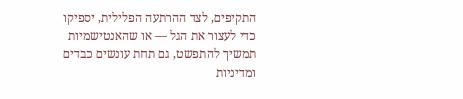התקיפים, לצד ההרתעה הפלילית, יספיקו כדי לעצור את הגל — או שהאנטישמיות תמשיך להתפשט, גם תחת עונשים כבדים ומדיניות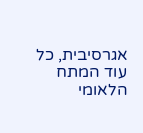אגרסיבית, כל עוד המתח הלאומי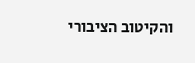והקיטוב הציבורי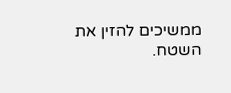ממשיכים להזין את השטח.